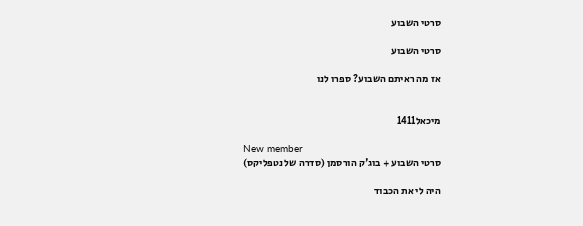סרטי השבוע

סרטי השבוע

אז מה ראיתם השבוע? ספרו לנו


מיכאל1411

New member
סרטי השבוע + בוג'ק הורסמן (סדרה של נטפליקס)

היה לי את הכבוד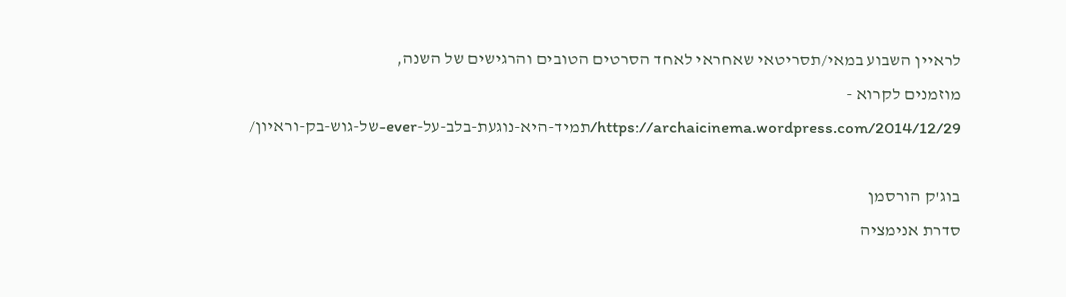לראיין השבוע במאי/תסריטאי שאחראי לאחד הסרטים הטובים והרגישים של השנה,
מוזמנים לקרוא -
https://archaicinema.wordpress.com/2014/12/29/תמיד-היא-נוגעת-בלב-על-ever-של-גוש-בק-וראיון/

בוג'ק הורסמן
סדרת אנימציה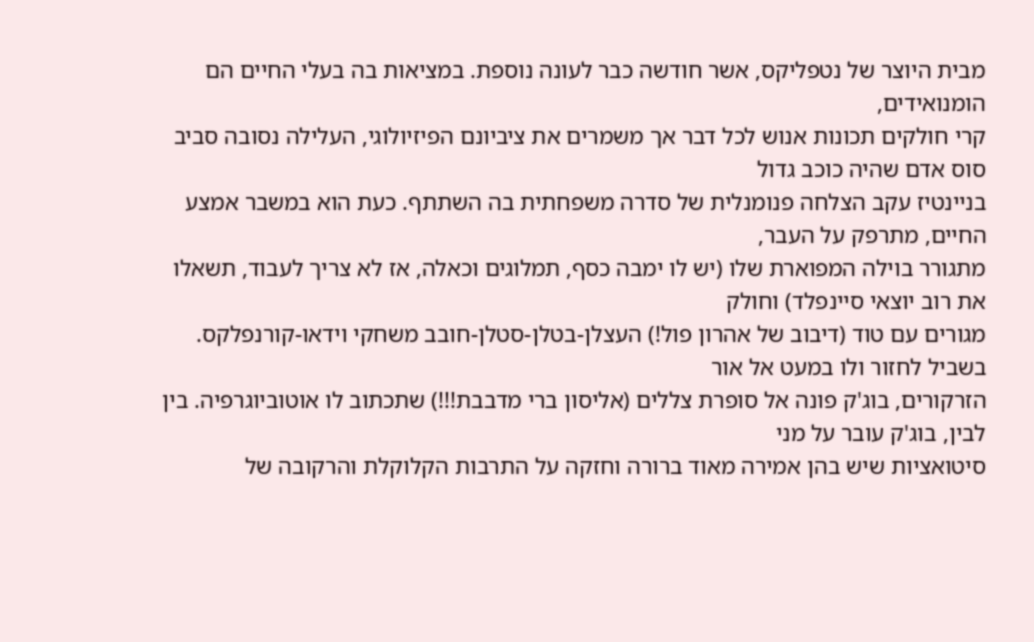מבית היוצר של נטפליקס, אשר חודשה כבר לעונה נוספת. במציאות בה בעלי החיים הם הומנואידים,
קרי חולקים תכונות אנוש לכל דבר אך משמרים את ציביונם הפיזיולוגי, העלילה נסובה סביב סוס אדם שהיה כוכב גדול
בניינטיז עקב הצלחה פנומנלית של סדרה משפחתית בה השתתף. כעת הוא במשבר אמצע החיים, מתרפק על העבר,
מתגורר בוילה המפוארת שלו (יש לו ימבה כסף, תמלוגים וכאלה, אז לא צריך לעבוד, תשאלו את רוב יוצאי סיינפלד) וחולק
מגורים עם טוד (דיבוב של אהרון פול!) העצלן-בטלן-סטלן-חובב משחקי וידאו-קורנפלקס. בשביל לחזור ולו במעט אל אור
הזרקורים, בוג'ק פונה אל סופרת צללים (אליסון ברי מדבבת!!!) שתכתוב לו אוטוביוגרפיה. בין לבין, בוג'ק עובר על מני
סיטואציות שיש בהן אמירה מאוד ברורה וחזקה על התרבות הקלוקלת והרקובה של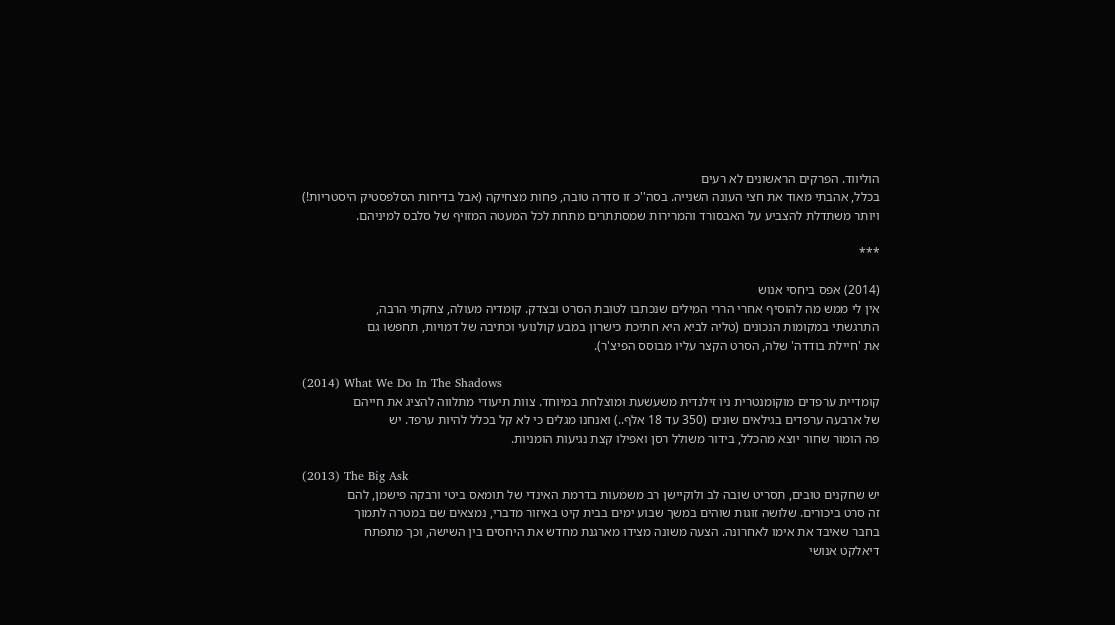הוליווד. הפרקים הראשונים לא רעים
בכלל, אהבתי מאוד את חצי העונה השנייה. בסה''כ זו סדרה טובה, פחות מצחיקה (אבל בדיחות הסלפסטיק היסטריות!)
ויותר משתדלת להצביע על האבסורד והמרירות שמסתתרים מתחת לכל המעטה המזויף של סלבס למיניהם.

***

(2014) אפס ביחסי אנוש
אין לי ממש מה להוסיף אחרי הררי המילים שנכתבו לטובת הסרט ובצדק. קומדיה מעולה, צחקתי הרבה,
התרגשתי במקומות הנכונים (טליה לביא היא חתיכת כישרון במבע קולנועי וכתיבה של דמויות, תחפשו גם
את 'חיילת בודדה' שלה, הסרט הקצר עליו מבוסס הפיצ'ר).

(2014) What We Do In The Shadows
קומדיית ערפדים מוקומנטרית ניו זילנדית משעשעת ומוצלחת במיוחד. צוות תיעודי מתלווה להציג את חייהם
של ארבעה ערפדים בגילאים שונים (350 עד 18 אלף..) ואנחנו מגלים כי לא קל בכלל להיות ערפד. יש
פה הומור שחור יוצא מהכלל, בידור משולל רסן ואפילו קצת נגיעות הומניות.

(2013) The Big Ask
יש שחקנים טובים, תסריט שובה לב ולוקיישן רב משמעות בדרמת האינדי של תומאס ביטי ורבקה פישמן, להם
זה סרט ביכורים. שלושה זוגות שוהים במשך שבוע ימים בבית קיט באיזור מדברי, נמצאים שם במטרה לתמוך
בחבר שאיבד את אימו לאחרונה. הצעה משונה מצידו מארגנת מחדש את היחסים בין השישה, וכך מתפתח
דיאלקט אנושי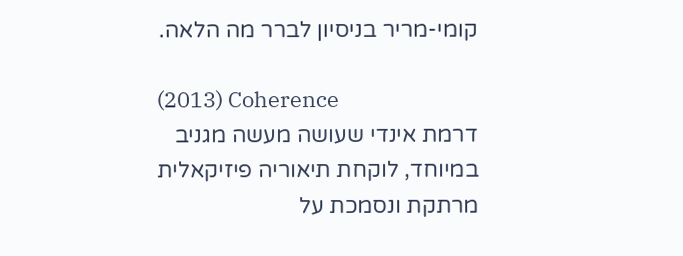קומי-מריר בניסיון לברר מה הלאה.

(2013) Coherence
דרמת אינדי שעושה מעשה מגניב במיוחד, לוקחת תיאוריה פיזיקאלית מרתקת ונסמכת על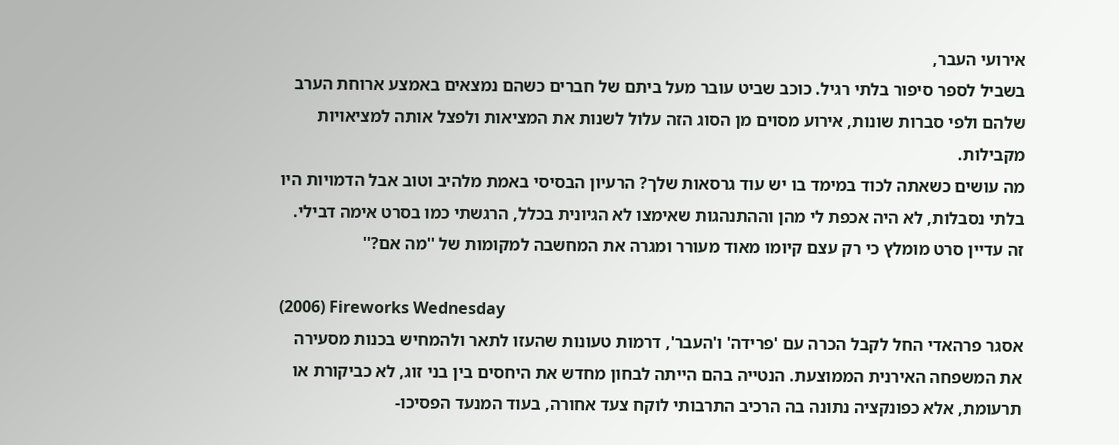אירועי העבר,
בשביל לספר סיפור בלתי רגיל. כוכב שביט עובר מעל ביתם של חברים כשהם נמצאים באמצע ארוחת הערב
שלהם ולפי סברות שונות, אירוע מסוים מן הסוג הזה עלול לשנות את המציאות ולפצל אותה למציאויות מקבילות.
מה עושים כשאתה לכוד במימד בו יש עוד גרסאות שלך? הרעיון הבסיסי באמת מלהיב וטוב אבל הדמויות היו
בלתי נסבלות, לא היה אכפת לי מהן וההתנהגות שאימצו לא הגיונית בכלל, הרגשתי כמו בסרט אימה דבילי.
זה עדיין סרט מומלץ כי רק עצם קיומו מאוד מעורר ומגרה את המחשבה למקומות של ''מה אם?''

(2006) Fireworks Wednesday
אסגר פרהאדי החל לקבל הכרה עם 'פרידה' ו'העבר', דרמות טעונות שהעזו לתאר ולהמחיש בכנות מסעירה
את המשפחה האירנית הממוצעת. הנטייה בהם הייתה לבחון מחדש את היחסים בין בני זוג, לא כביקורת או
תרעומת, אלא כפונקציה נתונה בה הרכיב התרבותי לוקח צעד אחורה, בעוד המנעד הפסיכו-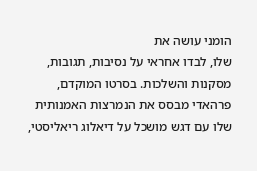הומני עושה את
שלו, לבדו אחראי על נסיבות, תגובות, מסקנות והשלכות. בסרטו המוקדם, פרהאדי מבסס את הנמרצות האמנותית
שלו עם דגש מושכל על דיאלוג ריאליסטי,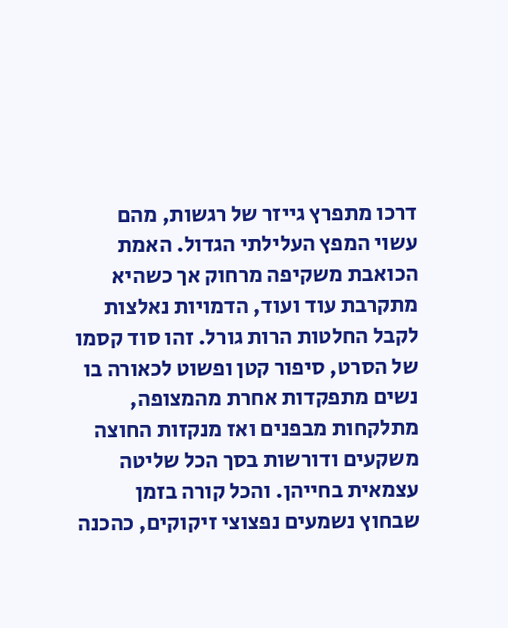דרכו מתפרץ גייזר של רגשות, מהם עשוי המפץ העלילתי הגדול. האמת
הכואבת משקיפה מרחוק אך כשהיא מתקרבת עוד ועוד, הדמויות נאלצות לקבל החלטות הרות גורל. זהו סוד קסמו
של הסרט, סיפור קטן ופשוט לכאורה בו נשים מתפקדות אחרת מהמצופה, מתלקחות מבפנים ואז מנקזות החוצה
משקעים ודורשות בסך הכל שליטה עצמאית בחייהן. והכל קורה בזמן שבחוץ נשמעים נפצוצי זיקוקים, כהכנה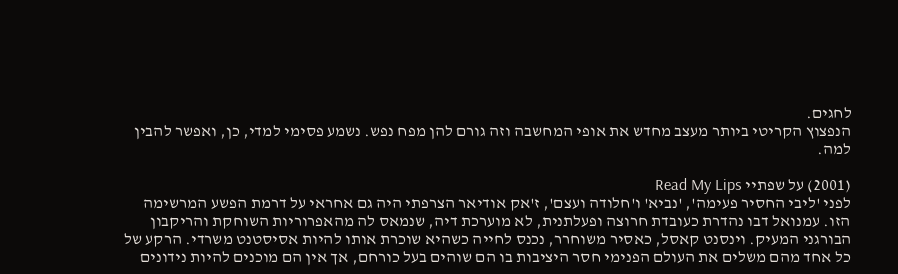לחגים.
הנפצוץ הקריטי ביותר מעצב מחדש את אופי המחשבה וזה גורם להן מפח נפש. נשמע פסימי למדי, כן, ואפשר להבין למה.

(2001) על שפתיי Read My Lips
לפני 'ליבי החסיר פעימה', 'נביא' ו'חלודה ועצם', ז'אק אודיאר הצרפתי היה גם אחראי על דרמת הפשע המרשימה
הזו. עמנואל דבו נהדרת כעובדת חרוצה ופעלתנית, לא מוערכת דיה, שנמאס לה מהאפרוריות השוחקת והריקבון
הבורגני המעיק. וינסנט קאסל, כאסיר משוחרר, נכנס לחייה כשהיא שוכרת אותו להיות אסיסטנט משרדי. הרקע של
כל אחד מהם משלים את העולם הפנימי חסר היציבות בו הם שוהים בעל כורחם, אך אין הם מוכנים להיות נידונים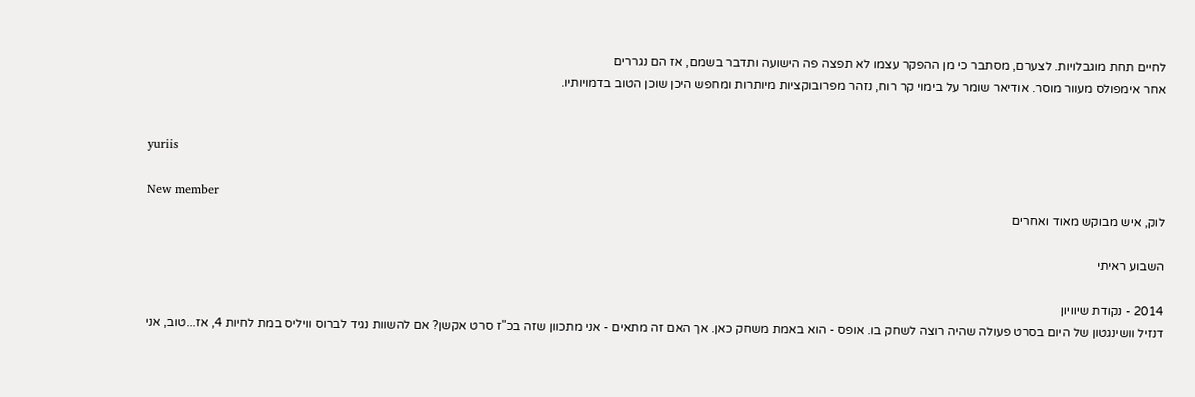לחיים תחת מוגבלויות. לצערם, מסתבר כי מן ההפקר עצמו לא תפצה פה הישועה ותדבר בשמם, אז הם נגררים
אחר אימפולס מעוור מוסר. אודיאר שומר על בימוי קר רוח, נזהר מפרובוקציות מיותרות ומחפש היכן שוכן הטוב בדמויותיו.


yuriis

New member
לוק, איש מבוקש מאוד ואחרים

השבוע ראיתי

2014 - נקודת שיוויון
דנזיל וושינגטון של היום בסרט פעולה שהיה רוצה לשחק בו. אופס - הוא באמת משחק כאן. אך האם זה מתאים - אני מתכוון שזה בכ"ז סרט אקשן? אם להשוות נגיד לברוס וויליס במת לחיות 4, אז...טוב, אני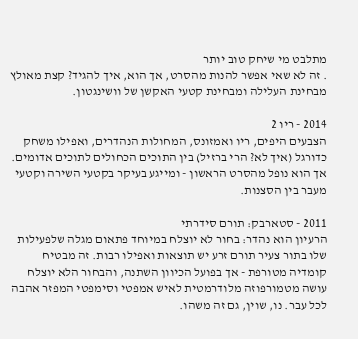מתלבט מי שיחק טוב יותר
. זה לא שאי אפשר להנות מהסרט, אך הוא, איך להגיד? קצת מאולץ מבחינת העלילה ומבחינת קטעי האקשן של וושינגטון.

2014 - ריו 2
הצבעים היפים, ריו ואמזונס, המחולות הנהדרים, ואפילו משחק כדורגל (איך לא? הרי ברזיל) בין התוכים הכחולים לתוכים אדומים. אך הוא נופל מהסרט הראשון - ומייגע בעיקר בקטעי השירה וקטעי מעבר בין הסצנות.

2011 - סטארבק: תורם סידרתי
הרעיון הוא נהדר: בחור לא יוצלח במיוחד פתאום מגלה שלפעילות שלו בתור צעיר תורם זרע יש תוצאות ואפילו רבות. זה מבטיח קומדיה מטורפת - אך בפועל הכיוון השתנה, והבחור הלא יוצלח עושה מטמורפוזה מלודרמטית לאיש אמפטי וסימפטי המפזר אהבה לכל עבר. נו, שוין, גם זה משהו.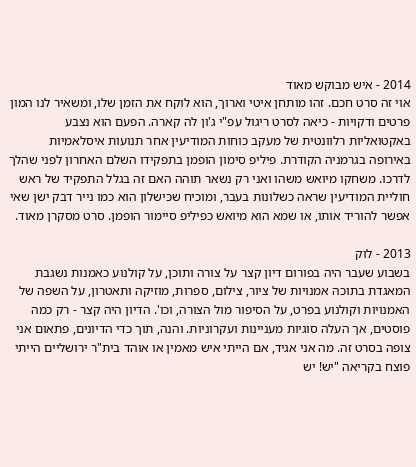2014 - איש מבוקש מאוד
אוי זה סרט חכם. זהו מותחן איטי וארוך, הוא לוקח את הזמן שלו, ומשאיר לנו המון פרטים ודקויות - כיאה לסרט ריגול עפ"י ג'ון לה קארה. הפעם הוא נצבע באקטואליות רלוונטית של מעקב כוחות המודיעין אחר תנועות איסלאמיות באירופה בגרמניה הקודרת. פיליפ סימון הופמן בתפקידו השלם האחרון לפני שהלך לדרכו. משחקו מיואש משהו ואני רק נשאר תוהה האם זה בגלל התפקיד של ראש חוליית המודיעין שראה כשלונות בעבר, ומוכיח שכישלון הוא כמו נייר דבק ישן שאי אפשר להוריד אותו, או שמא הוא מיואש כפיליפ סיימור הופמן. סרט מסקרן מאוד.

2013 - לוק
בשבוע שעבר היה בפורום דיון קצר על צורה ותוכן, על קולנוע כאמנות נשגבת המאגדת בתוכה אמנויות של ציור, צילום, ספרות, מוזיקה ותאטרון, על השפה של האמנויות וקולנוע בפרט, על הסיפור מול הצורה, וכו'. הדיון היה קצר - רק כמה פוסטים, אך העלה סוגיות מעניינות ועקרוניות. והנה, תוך כדי הדיונים, פתאום אני צופה בסרט זה. מה אני אגיד, אם הייתי איש מאמין או אוהד בית"ר ירושליים הייתי פוצח בקריאה "יש! יש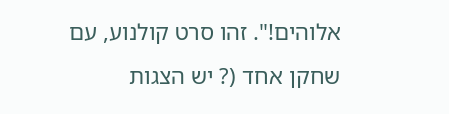אלוהים!". זהו סרט קולנוע, עם שחקן אחד (? יש הצגות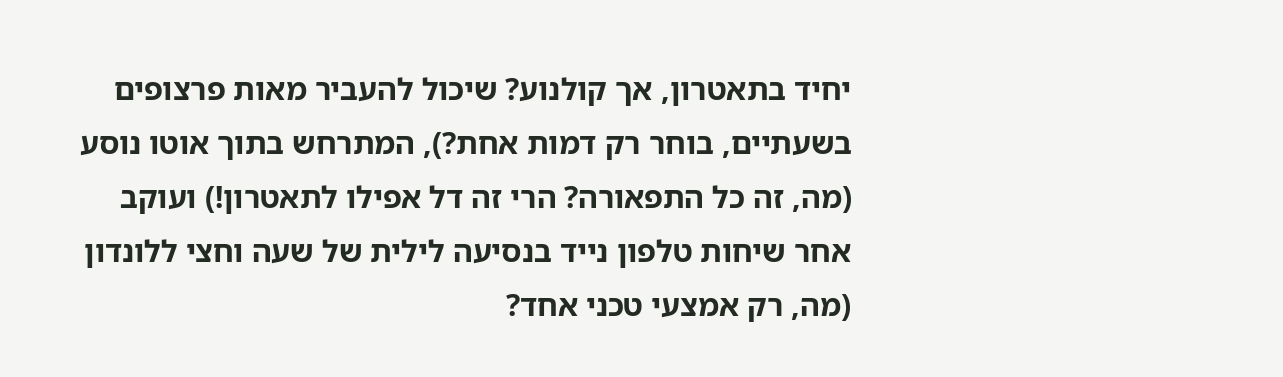יחיד בתאטרון, אך קולנוע? שיכול להעביר מאות פרצופים בשעתיים, בוחר רק דמות אחת?), המתרחש בתוך אוטו נוסע (מה, זה כל התפאורה? הרי זה דל אפילו לתאטרון!) ועוקב אחר שיחות טלפון נייד בנסיעה לילית של שעה וחצי ללונדון (מה, רק אמצעי טכני אחד?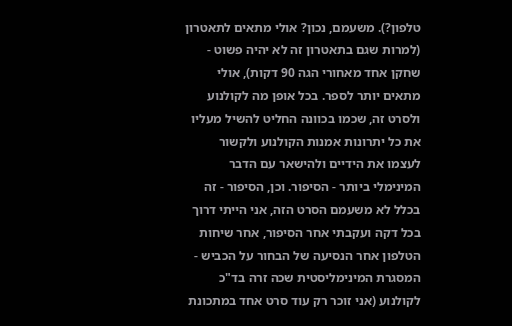טלפון?). משעמם, נכון? אולי מתאים לתאטרון (למרות שגם בתאטרון זה לא יהיה פשוט - שחקן אחד מאחורי הגה 90 דקות), אולי מתאים יותר לספר. בכל אופן מה לקולנוע ולסרט זה, שכמו בכוונה החליט להשיל מעליו את כל יתרונות אמנות הקולנוע ולקשור לעצמו את הידיים ולהישאר עם הדבר המינימלי ביותר - הסיפור. וכן, הסיפור - זה בכלל לא משעמם הסרט הזה, אני הייתי דרוך בכל דקה ועקבתי אחר הסיפור, אחר שיחות הטלפון אחר הנסיעה של הבחור על הכביש - המסגרת המינימליסטית שכה זרה בד"כ לקולנוע (אני זוכר רק עוד סרט אחד במתכונת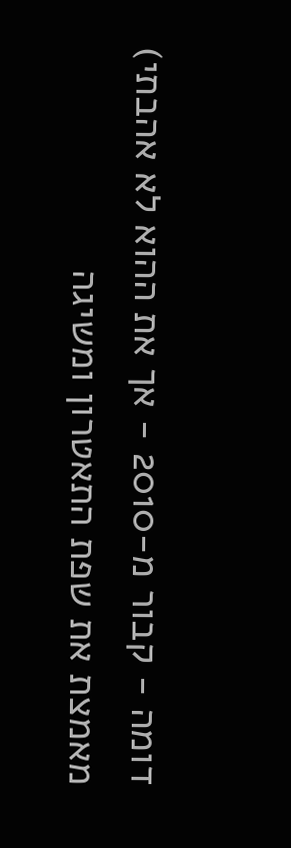דומה - קבור מ-2010 - אך את ההוא לא אהבתי) מאמצת את שפת התאטרון ומשיגה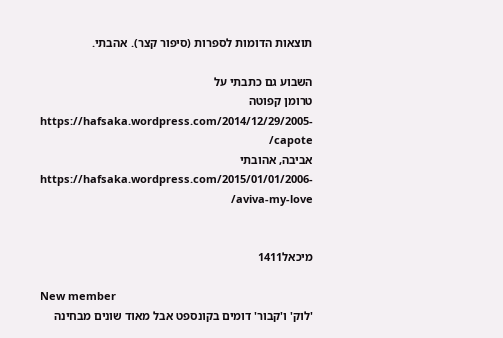תוצאות הדומות לספרות (סיפור קצר). אהבתי.

השבוע גם כתבתי על
טרומן קפוטה https://hafsaka.wordpress.com/2014/12/29/2005-capote/
אביבה, אהובתי https://hafsaka.wordpress.com/2015/01/01/2006-aviva-my-love/


מיכאל1411

New member
'לוק' ו'קבור' דומים בקונספט אבל מאוד שונים מבחינה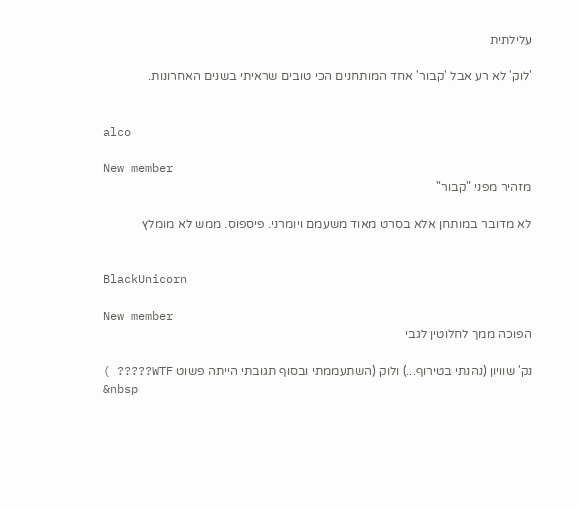עלילתית

'לוק' לא רע אבל 'קבור' אחד המותחנים הכי טובים שראיתי בשנים האחרונות.


alco

New member
מזהיר מפני "קבור"

לא מדובר במותחן אלא בסרט מאוד משעמם ויומרני. פיספוס. ממש לא מומלץ


BlackUnicorn

New member
הפוכה ממך לחלוטין לגבי

נק' שוויון (נהנתי בטירוף...) ולוק (השתעממתי ובסוף תגובתי הייתה פשוט WTF????? )
&nbsp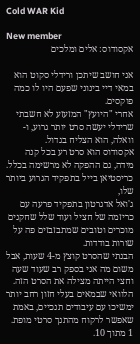Cold WAR Kid

New member
אקסודוס: אלים ומלכים

אני חושב שיתכן ורידלי סקוט הוא במאי דיי בינוני שפעם היו לו כמה פוקסים.
אחרי "היועץ" המזעזע לא חשבתי שרידלי יעשה סרט יותר גרוע, ו-וואלה, הוא הצליח בגדול.
אקסודוס הוא סרט רע בכל קנה מידה, גם ההפקה לא מרשימה בכלל. כריסטיאן בייל בתפקיד הגרוע ביותר שלו,
ג'ואל אדגרטון בתפקיד פרעה עם כריזמה של חציל ועוד שלל שחקנים מוכרים וטובים שמתבזבזים פה על שורות בודדות.
הבנתי שהסרט קוצץ מ-4 שעות, אבל משום מה אני בספק רב שעוד שעה וחצי הייתה מצילה את הסרט הזה.
הלוואי שבמאים בעלי חזון רחב יותר ימשיכו עם עיבודים תנכיים, באמת שאפשר לרקוח מהתנך סרטי מופת.
1 מתוך 10.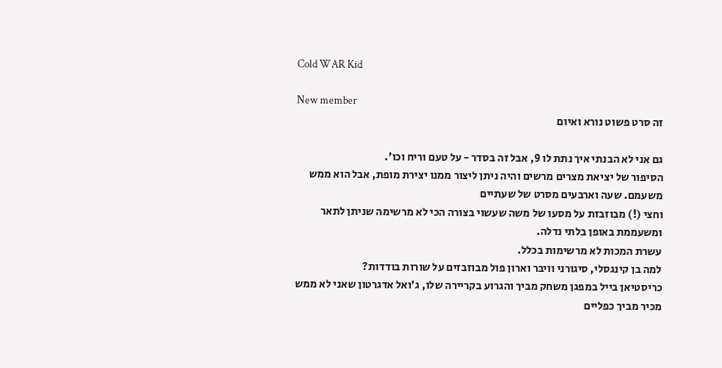Cold WAR Kid

New member
זה סרט פשוט נורא ואיום

גם אני לא הבנתי איך נתת לו 9, אבל זה בסדר - על טעם וריח וכו'.
הסיפור של יציאת מצרים מרשים והיה ניתן ליצור ממנו יצירת מופת, אבל הוא ממש משעמם. שעה וארבעים מסרט של שעתיים
וחצי (!) מבוזבזת על מסעו של משה שעשוי בצורה הכי לא מרשימה שניתן לתאר ומשעממת באופן בלתי נדלה.
עשרת המכות לא מרשימות בכלל.
למה בן קינגסלי, סיגורני וויבר וארון פול מבוזבזים על שורות בודדות?
כריסטיאן בייל במפגן משחק מביך והגרוע בקריירה שלו, ג'ואל אדגרטון שאני לא ממש מכיר מביך כפליים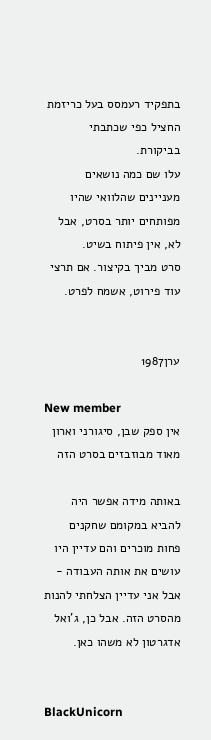בתפקיד רעמסס בעל כריזמת החציל כפי שכתבתי בביקורת.
עלו שם כמה נושאים מעניינים שהלוואי שהיו מפותחים יותר בסרט, אבל לא, אין פיתוח בשיט.
סרט מביך בקיצור. אם תרצי עוד פירוט, אשמח לפרט.


ערן1987

New member
אין ספק שבן, סיגורני וארון מאוד מבוזבזים בסרט הזה

באותה מידה אפשר היה להביא במקומם שחקנים פחות מוכרים והם עדיין היו עושים את אותה העבודה - אבל אני עדיין הצלחתי להנות מהסרט הזה. אבל כן, ג'ואל אדגרטון לא משהו כאן.


BlackUnicorn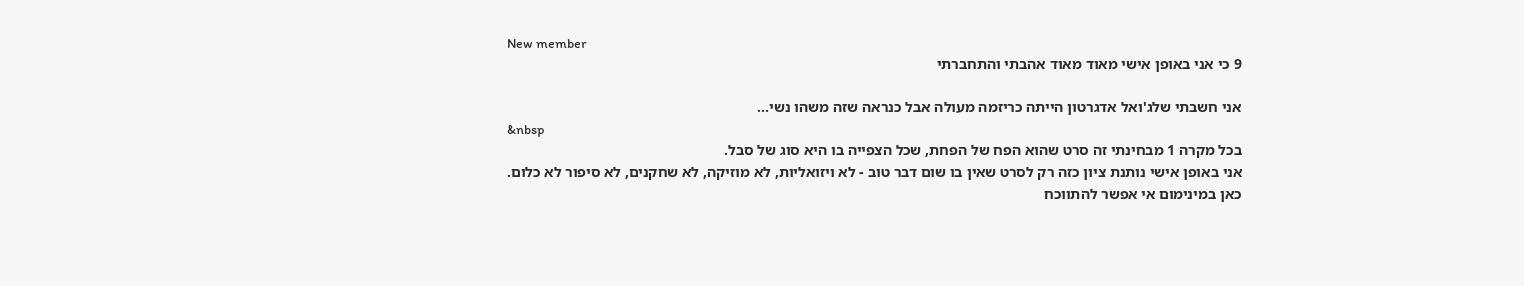New member
9 כי אני באופן אישי מאוד מאוד אהבתי והתחברתי

אני חשבתי שלג'ואל אדגרטון הייתה כריזמה מעולה אבל כנראה שזה משהו נשי...
&nbsp
בכל מקרה 1 מבחינתי זה סרט שהוא הפח של הפחת, שכל הצפייה בו היא סוג של סבל.
אני באופן אישי נותנת ציון כזה רק לסרט שאין בו שום דבר טוב - לא ויזואליות, לא מוזיקה, לא שחקנים, לא סיפור לא כלום.
כאן במינימום אי אפשר להתווכח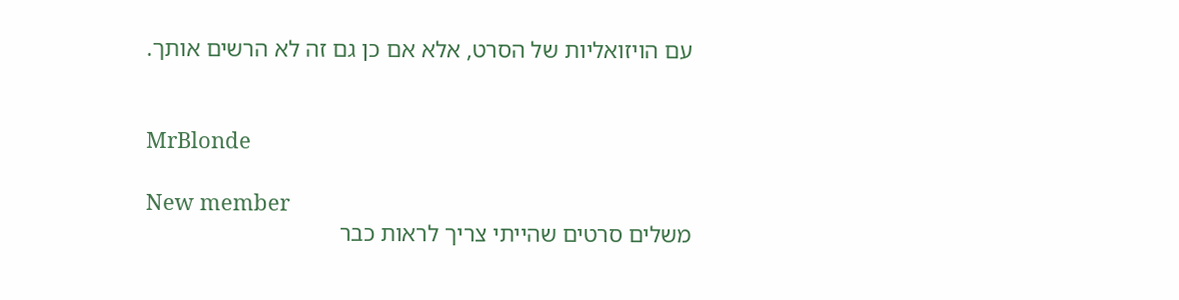עם הויזואליות של הסרט, אלא אם כן גם זה לא הרשים אותך.


MrBlonde

New member
משלים סרטים שהייתי צריך לראות כבר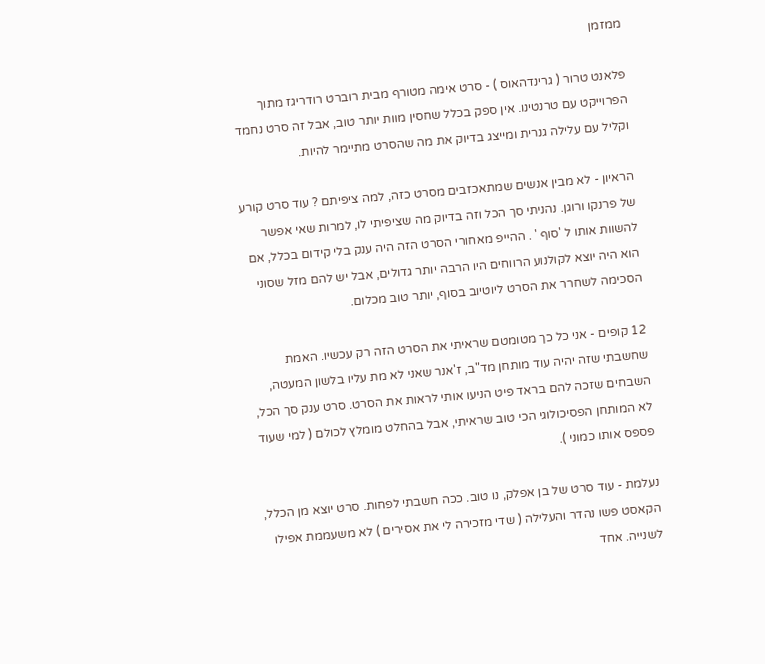ממזמן

פלאנט טרור ( גרינדהאוס ) - סרט אימה מטורף מבית רוברט רודריגז מתוך הפרוייקט עם טרנטינו. אין ספק בכלל שחסין מוות יותר טוב, אבל זה סרט נחמד וקליל עם עלילה גנרית ומייצג בדיוק את מה שהסרט מתיימר להיות.

הראיון - לא מבין אנשים שמתאכזבים מסרט כזה, למה ציפיתם ? עוד סרט קורע של פרנקו ורוגן. נהניתי סך הכל וזה בדיוק מה שציפיתי לו, למרות שאי אפשר להשוות אותו ל 'סוף ' . ההייפ מאחורי הסרט הזה היה ענק בלי קידום בכלל, אם הוא היה יוצא לקולנוע הרווחים היו הרבה יותר גדולים, אבל יש להם מזל שסוני הסכימה לשחרר את הסרט ליוטיוב בסוף, יותר טוב מכלום.

12 קופים - אני כל כך מטומטם שראיתי את הסרט הזה רק עכשיו. האמת שחשבתי שזה יהיה עוד מותחן מד"ב, ז'אנר שאני לא מת עליו בלשון המעטה, השבחים שזכה להם בראד פיט הניעו אותי לראות את הסרט. סרט ענק סך הכל, לא המותחן הפסיכולוגי הכי טוב שראיתי, אבל בהחלט מומלץ לכולם ( למי שעוד פספס אותו כמוני ).

נעלמת - עוד סרט של בן אפלק, נו טוב. ככה חשבתי לפחות. סרט יוצא מן הכלל, הקאסט פשו נהדר והעלילה ( שדי מזכירה לי את אסירים ) לא משעממת אפילו לשנייה. אחד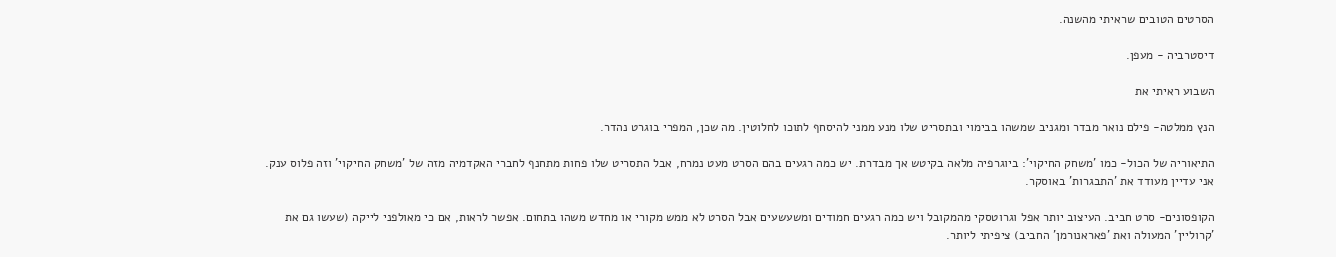הסרטים הטובים שראיתי מהשנה.

דיסטרביה - מעפן.

השבוע ראיתי את

הנץ ממלטה- פילם נואר מבדר ומגניב שמשהו בבימוי ובתסריט שלו מנע ממני להיסחף לתוכו לחלוטין. מה שכן, המפרי בוגרט נהדר.

התיאוריה של הכול- כמו 'משחק החיקוי': ביוגרפיה מלאה בקיטש אך מבדרת. יש כמה רגעים בהם הסרט מעט נמרח, אבל התסריט שלו פחות מתחנף לחברי האקדמיה מזה של 'משחק החיקוי' וזה פלוס ענק. אני עדיין מעודד את 'התבגרות' באוסקר.

הקופסונים- סרט חביב. העיצוב יותר אפל וגרוטסקי מהמקובל ויש כמה רגעים חמודים ומשעשעים אבל הסרט לא ממש מקורי או מחדש משהו בתחום. אפשר לראות, אם כי מאולפני לייקה (שעשו גם את 'קרוליין' המעולה ואת 'פאראנורמן' החביב) ציפיתי ליותר.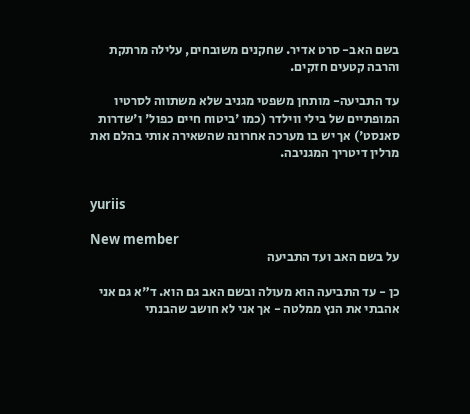בשם האב- סרט אדיר. שחקנים משובחים, עלילה מרתקת והרבה קטעים חזקים.

עד התביעה- מותחן משפטי מגניב שלא משתווה לסרטיו המופתיים של בילי ווילדר (כמו 'ביטוח חיים כפול' ו'שדרות סאנסט') אך יש בו מערכה אחרונה שהשאירה אותי בהלם ואת מרלין דיטריך המגניבה.


yuriis

New member
על בשם האב ועד התביעה

כן - עד התביעה הוא מעולה ובשם האב גם הוא. ד"א גם אני אהבתי את הנץ ממלטה - אך אני לא חושב שהבנתי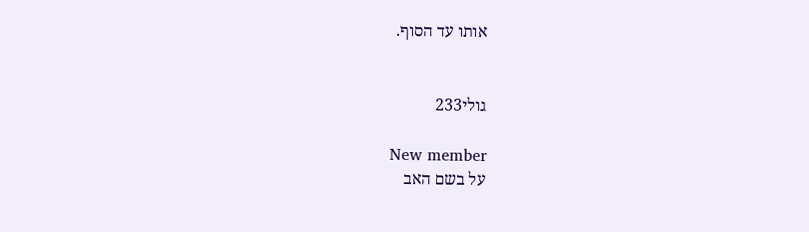אותו עד הסוף.


גולי233

New member
על בשם האב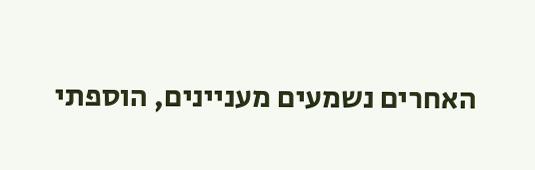האחרים נשמעים מעניינים, הוספתי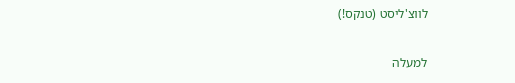לווצ'ליסט (טנקס!)

למעלה